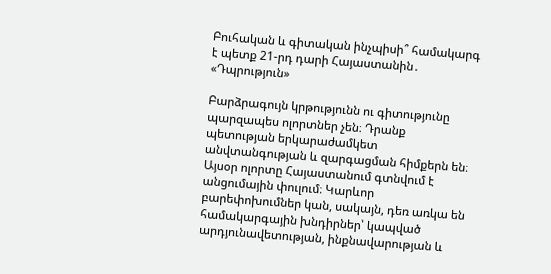Բուհական և գիտական ինչպիսի՞ համակարգ է պետք 21-րդ դարի Հայաստանին․ «Դպրություն»

Բարձրագույն կրթությունն ու գիտությունը պարզապես ոլորտներ չեն։ Դրանք պետության երկարաժամկետ անվտանգության և զարգացման հիմքերն են։ Այսօր ոլորտը Հայաստանում գտնվում է անցումային փուլում։ Կարևոր բարեփոխումներ կան, սակայն, դեռ առկա են համակարգային խնդիրներ՝ կապված արդյունավետության, ինքնավարության և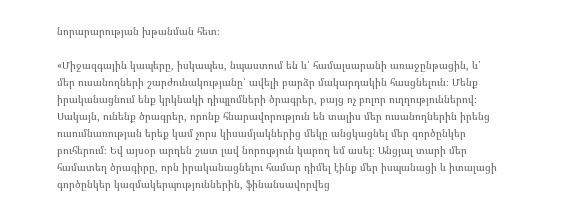նորարարության խթանման հետ։

«Միջազգային կապերը, իսկապես, նպաստում են և՛ համալսարանի առաջընթացին, և՛ մեր ուսանողների շարժունակությանը՝ ավելի բարձր մակարդակին հասցնելուն։ Մենք իրականացնում ենք կրկնակի դիպլոմների ծրագրեր, բայց ոչ բոլոր ուղղություններով։ Սակայն, ունենք ծրագրեր, որոնք հնարավորություն են տալիս մեր ուսանողներին իրենց ուսումնառության երեք կամ չորս կիսամյակներից մեկը անցկացնել մեր գործընկեր բուհերում։ Եվ այսօր արդեն շատ լավ նորություն կարող եմ ասել։ Անցյալ տարի մեր համատեղ ծրագիրը, որն իրականացնելու համար դիմել էինք մեր իսպանացի և իտալացի գործընկեր կազմակերպություններին, ֆինանսավորվեց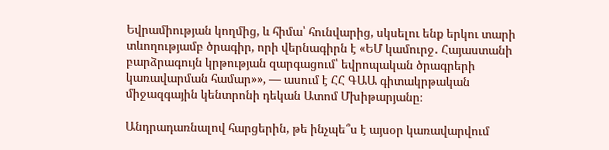Եվրամիության կողմից, և հիմա՝ հունվարից, սկսելու ենք երկու տարի տևողությամբ ծրագիր, որի վերնագիրն է «ԵՄ կամուրջ․ Հայաստանի բարձրագույն կրթության զարգացում՝ եվրոպական ծրագրերի կառավարման համար»», — ասում է ՀՀ ԳԱԱ գիտակրթական միջազգային կենտրոնի դեկան Ատոմ Մխիթարյանը։

Անդրադառնալով հարցերին, թե ինչպե՞ս է այսօր կառավարվում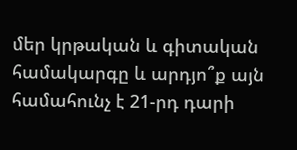մեր կրթական և գիտական համակարգը և արդյո՞ք այն համահունչ է 21-րդ դարի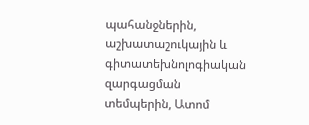պահանջներին, աշխատաշուկային և գիտատեխնոլոգիական զարգացման տեմպերին, Ատոմ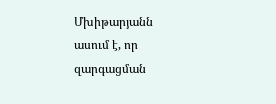Մխիթարյանն ասում է, որ զարգացման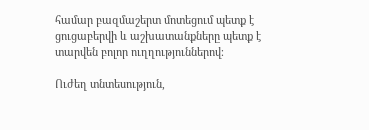համար բազմաշերտ մոտեցում պետք է ցուցաբերվի և աշխատանքները պետք է տարվեն բոլոր ուղղություններով։

Ուժեղ տնտեսություն,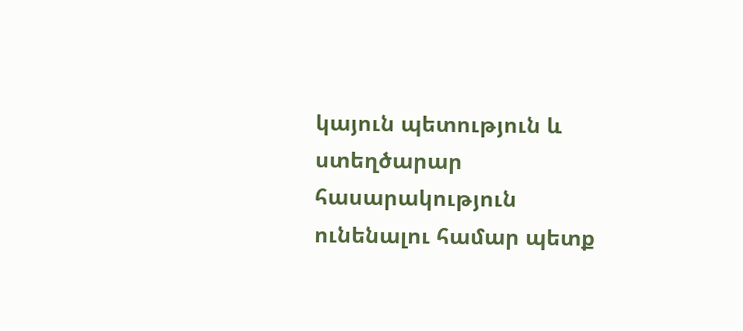կայուն պետություն և ստեղծարար հասարակություն ունենալու համար պետք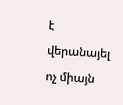է վերանայել ոչ միայն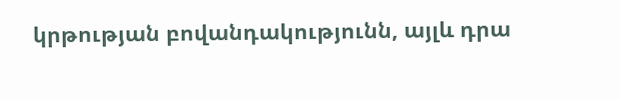կրթության բովանդակությունն, այլև դրա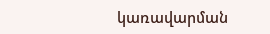կառավարման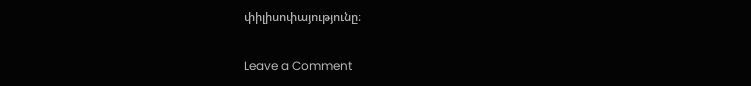փիլիսոփայությունը։

Leave a Comment